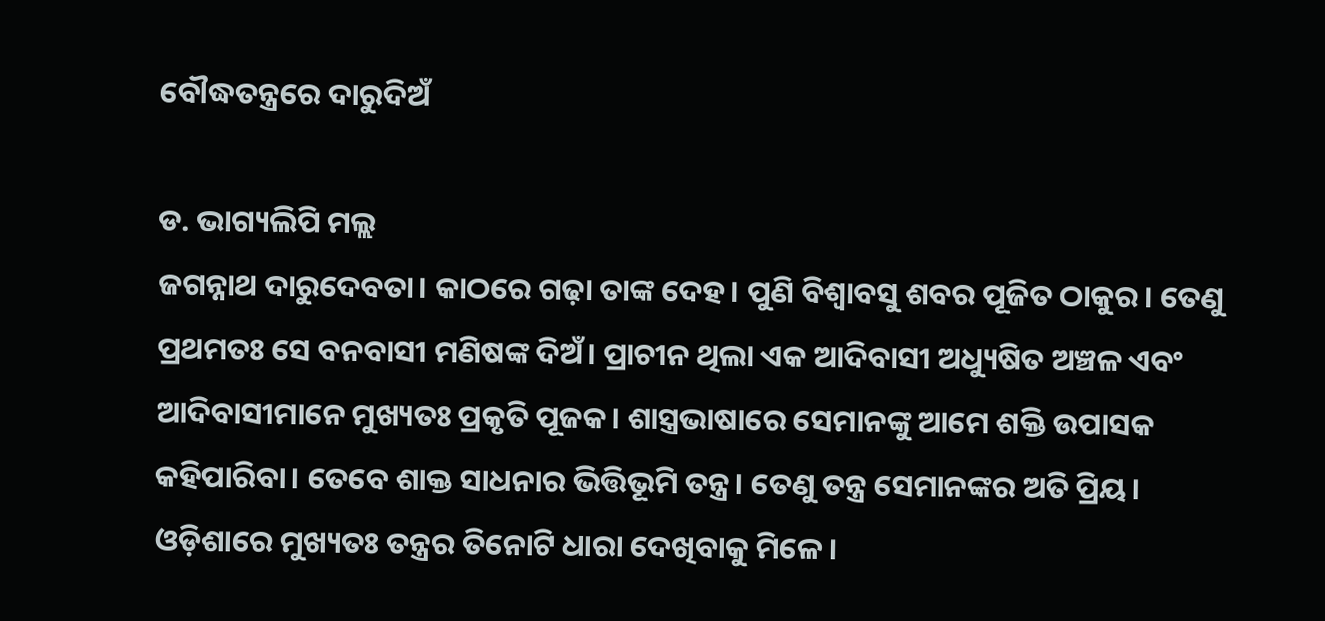ବୌଦ୍ଧତନ୍ତ୍ରରେ ଦାରୁଦିଅଁ

ଡ. ଭାଗ୍ୟଲିପି ମଲ୍ଲ
ଜଗନ୍ନାଥ ଦାରୁଦେବତା। କାଠରେ ଗଢ଼ା ତାଙ୍କ ଦେହ। ପୁଣି ବିଶ୍ୱାବସୁ ଶବର ପୂଜିତ ଠାକୁର। ତେଣୁ ପ୍ରଥମତଃ ସେ ବନବାସୀ ମଣିଷଙ୍କ ଦିଅଁ। ପ୍ରାଚୀନ ଥିଲା ଏକ ଆଦିବାସୀ ଅଧ୍ୟୁଷିତ ଅଞ୍ଚଳ ଏବଂ ଆଦିବାସୀମାନେ ମୁଖ୍ୟତଃ ପ୍ରକୃତି ପୂଜକ। ଶାସ୍ତ୍ରଭାଷାରେ ସେମାନଙ୍କୁ ଆମେ ଶକ୍ତି ଉପାସକ କହିପାରିବା। ତେବେ ଶାକ୍ତ ସାଧନାର ଭିତ୍ତିଭୂମି ତନ୍ତ୍ର। ତେଣୁ ତନ୍ତ୍ର ସେମାନଙ୍କର ଅତି ପ୍ରିୟ।
ଓଡ଼ିଶାରେ ମୁଖ୍ୟତଃ ତନ୍ତ୍ରର ତିନୋଟି ଧାରା ଦେଖିବାକୁ ମିଳେ।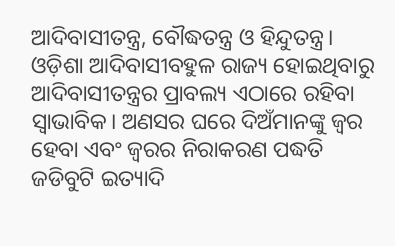ଆଦିବାସୀତନ୍ତ୍ର, ବୌଦ୍ଧତନ୍ତ୍ର ଓ ହିନ୍ଦୁତନ୍ତ୍ର। ଓଡ଼ିଶା ଆଦିବାସୀବହୁଳ ରାଜ୍ୟ ହୋଇଥିବାରୁ ଆଦିବାସୀତନ୍ତ୍ରର ପ୍ରାବଲ୍ୟ ଏଠାରେ ରହିବା ସ୍ବାଭାବିକ। ଅଣସର ଘରେ ଦିଅଁମାନଙ୍କୁ ଜ୍ୱର ହେବା ଏବଂ ଜ୍ୱରର ନିରାକରଣ ପଦ୍ଧତି ଜଡିବୁଟି ଇତ୍ୟାଦି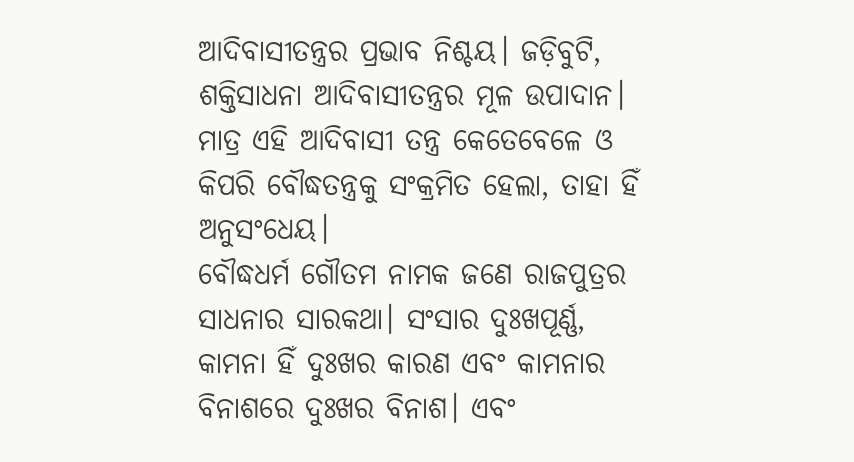ଆଦିବାସୀତନ୍ତ୍ରର ପ୍ରଭାବ ନିଶ୍ଚୟ। ଜଡ଼ିବୁଟି, ଶକ୍ତିସାଧନା ଆଦିବାସୀତନ୍ତ୍ରର ମୂଳ ଉପାଦାନ। ମାତ୍ର ଏହି ଆଦିବାସୀ ତନ୍ତ୍ର କେତେବେଳେ ଓ କିପରି ବୌଦ୍ଧତନ୍ତ୍ରକୁ ସଂକ୍ରମିତ ହେଲା, ତାହା ହିଁ ଅନୁସଂଧେୟ।
ବୌଦ୍ଧଧର୍ମ ଗୌତମ ନାମକ ଜଣେ ରାଜପୁତ୍ରର ସାଧନାର ସାରକଥା। ସଂସାର ଦୁଃଖପୂର୍ଣ୍ଣ, କାମନା ହିଁ ଦୁଃଖର କାରଣ ଏବଂ କାମନାର ବିନାଶରେ ଦୁଃଖର ବିନାଶ। ଏବଂ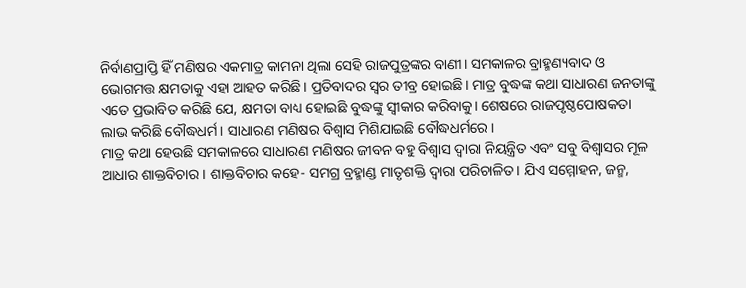ନିର୍ବାଣପ୍ରାପ୍ତି ହିଁ ମଣିଷର ଏକମାତ୍ର କାମନା ଥିଲା ସେହି ରାଜପୁତ୍ରଙ୍କର ବାଣୀ। ସମକାଳର ବ୍ରାହ୍ମଣ୍ୟବାଦ ଓ ଭୋଗମତ୍ତ କ୍ଷମତାକୁ ଏହା ଆହତ କରିଛି। ପ୍ରତିବାଦର ସ୍ବର ତୀବ୍ର ହୋଇଛି। ମାତ୍ର ବୁଦ୍ଧଙ୍କ କଥା ସାଧାରଣ ଜନତାଙ୍କୁ ଏତେ ପ୍ରଭାବିତ କରିଛି ଯେ, କ୍ଷମତା ବାଧ୍ୟ ହୋଇଛି ବୁଦ୍ଧଙ୍କୁ ସ୍ବୀକାର କରିବାକୁ। ଶେଷରେ ରାଜପୃଷ୍ଠପୋଷକତା ଲାଭ କରିଛି ବୌଦ୍ଧଧର୍ମ। ସାଧାରଣ ମଣିଷର ବିଶ୍ୱାସ ମିଶିଯାଇଛି ବୌଦ୍ଧଧର୍ମରେ।
ମାତ୍ର କଥା ହେଉଛି ସମକାଳରେ ସାଧାରଣ ମଣିଷର ଜୀବନ ବହୁ ବିଶ୍ୱାସ ଦ୍ୱାରା ନିୟନ୍ତ୍ରିତ ଏବଂ ସବୁ ବିଶ୍ୱାସର ମୂଳ ଆଧାର ଶାକ୍ତବିଚାର। ଶାକ୍ତବିଚାର କହେ- ସମଗ୍ର ବ୍ରହ୍ମାଣ୍ଡ ମାତୃଶକ୍ତି ଦ୍ୱାରା ପରିଚାଳିତ। ଯିଏ ସମ୍ମୋହନ, ଜନ୍ମ,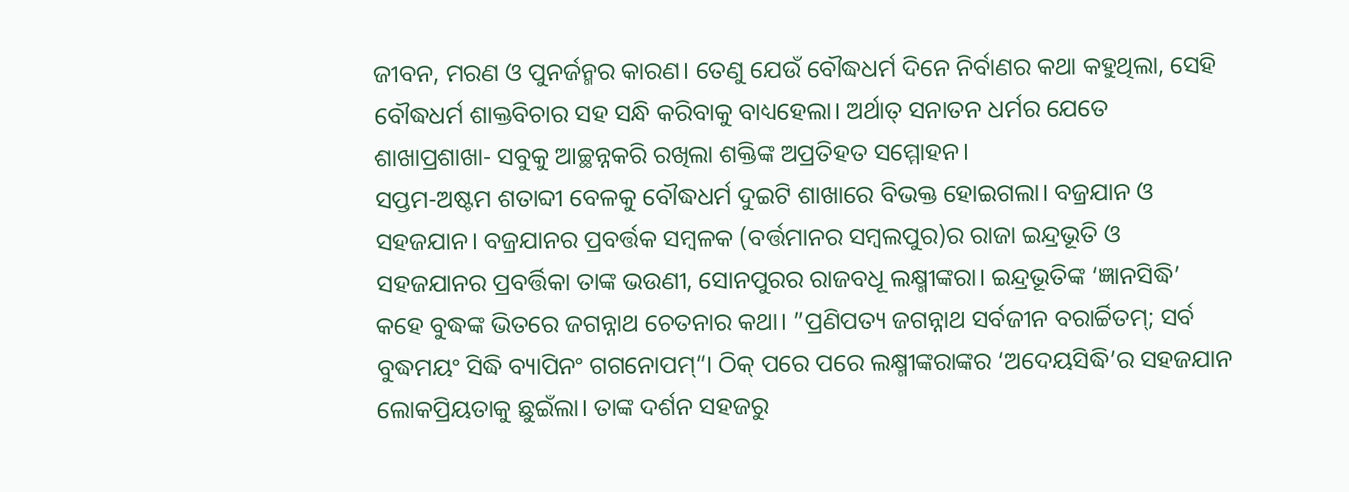ଜୀବନ, ମରଣ ଓ ପୁନର୍ଜନ୍ମର କାରଣ। ତେଣୁ ଯେଉଁ ବୌଦ୍ଧଧର୍ମ ଦିନେ ନିର୍ବାଣର କଥା କହୁଥିଲା, ସେହି ବୌଦ୍ଧଧର୍ମ ଶାକ୍ତବିଚାର ସହ ସନ୍ଧି କରିବାକୁ ବାଧ୍ୟହେଲା। ଅର୍ଥାତ୍‌ ସନାତନ ଧର୍ମର ଯେତେ ଶାଖାପ୍ରଶାଖା- ସବୁକୁ ଆଚ୍ଛନ୍ନକରି ରଖିଲା ଶକ୍ତିଙ୍କ ଅପ୍ରତିହତ ସମ୍ମୋହନ।
ସପ୍ତମ-ଅଷ୍ଟମ ଶତାବ୍ଦୀ ବେଳକୁ ବୌଦ୍ଧଧର୍ମ ଦୁଇଟି ଶାଖାରେ ବିଭକ୍ତ ହୋଇଗଲା। ବଜ୍ରଯାନ ଓ ସହଜଯାନ। ବଜ୍ରଯାନର ପ୍ରବର୍ତ୍ତକ ସମ୍ବଳକ (ବର୍ତ୍ତମାନର ସମ୍ବଲପୁର)ର ରାଜା ଇନ୍ଦ୍ରଭୂତି ଓ ସହଜଯାନର ପ୍ରବର୍ତ୍ତିକା ତାଙ୍କ ଭଉଣୀ, ସୋନପୁରର ରାଜବଧୂ ଲକ୍ଷ୍ମୀଙ୍କରା। ଇନ୍ଦ୍ରଭୂତିଙ୍କ ‘ଜ୍ଞାନସିଦ୍ଧି’ କହେ ବୁଦ୍ଧଙ୍କ ଭିତରେ ଜଗନ୍ନାଥ ଚେତନାର କଥା। ”ପ୍ରଣିପତ୍ୟ ଜଗନ୍ନାଥ ସର୍ବଜୀନ ବରାର୍ଚ୍ଚିତମ୍‌; ସର୍ବ ବୁଦ୍ଧମୟଂ ସିଦ୍ଧି ବ୍ୟାପିନଂ ଗଗନୋପମ୍‌“। ଠିକ୍‌ ପରେ ପରେ ଲକ୍ଷ୍ମୀଙ୍କରାଙ୍କର ‘ଅଦେୟସିଦ୍ଧି’ର ସହଜଯାନ ଲୋକପ୍ରିୟତାକୁ ଛୁଇଁଲା। ତାଙ୍କ ଦର୍ଶନ ସହଜରୁ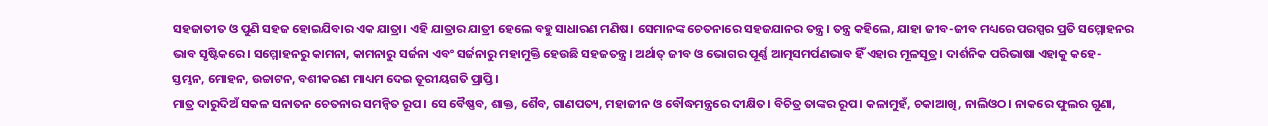ସହଜାତୀତ ଓ ପୁଣି ସହଜ ହୋଇଯିବାର ଏକ ଯାତ୍ରା। ଏହି ଯାତ୍ରାର ଯାତ୍ରୀ ହେଲେ ବହୁ ସାଧାରଣ ମଣିଷ। ସେମାନଙ୍କ ଚେତନାରେ ସହଜଯାନର ତନ୍ତ୍ର। ତନ୍ତ୍ର କହିଲେ, ଯାହା ଜୀବ-ଜୀବ ମଧ୍ୟରେ ପରସ୍ପର ପ୍ରତି ସମ୍ମୋହନର ଭାବ ସୃଷ୍ଟିକରେ। ସମ୍ମୋହନରୁ କାମନା, କାମନାରୁ ସର୍ଜନା ଏବଂ ସର୍ଜନାରୁ ମହାମୁକ୍ତି ହେଉଛି ସହଜତନ୍ତ୍ର। ଅର୍ଥାତ୍‌ ଜୀବ ଓ ଭୋଗର ପୂର୍ଣ୍ଣ ଆତ୍ମସମର୍ପଣଭାବ ହିଁ ଏହାର ମୂଳସୂତ୍ର। ଦାର୍ଶନିକ ପରିଭାଷା ଏହାକୁ କହେ- ସ୍ତମ୍ଭନ, ମୋହନ, ଉଚ୍ଚାଟନ, ବଶୀକରଣ ମାଧ୍ୟମ ଦେଇ ତୂରୀୟଗତି ପ୍ରାପ୍ତି।
ମାତ୍ର ଦାରୁଦିଅଁ ସକଳ ସନାତନ ଚେତନାର ସମନ୍ବିତ ରୂପ। ସେ ବୈଷ୍ଣବ, ଶାକ୍ତ, ଶୈବ, ଗାଣପତ୍ୟ, ମହାଜୀନ ଓ ବୌଦ୍ଧମନ୍ତ୍ରରେ ଦୀକ୍ଷିତ। ବିଚିତ୍ର ତାଙ୍କର ରୂପ। କଳାମୁହଁ, ଚକାଆଖି, ନାଲିଓଠ। ନାକରେ ଫୁଲର ଗୁଣା,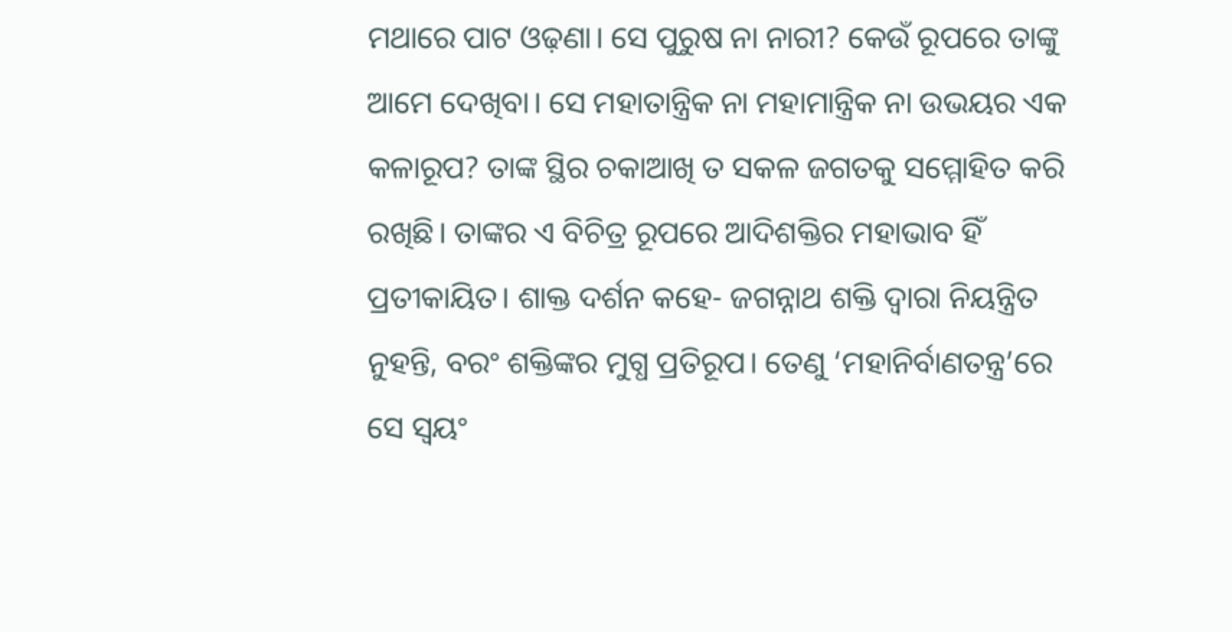ମଥାରେ ପାଟ ଓଢ଼ଣା। ସେ ପୁରୁଷ ନା ନାରୀ? କେଉଁ ରୂପରେ ତାଙ୍କୁ ଆମେ ଦେଖିବା। ସେ ମହାତାନ୍ତ୍ରିକ ନା ମହାମାନ୍ତ୍ରିକ ନା ଉଭୟର ଏକ କଳାରୂପ? ତାଙ୍କ ସ୍ଥିର ଚକାଆଖି ତ ସକଳ ଜଗତକୁ ସମ୍ମୋହିତ କରି ରଖିଛି। ତାଙ୍କର ଏ ବିଚିତ୍ର ରୂପରେ ଆଦିଶକ୍ତିର ମହାଭାବ ହିଁ ପ୍ରତୀକାୟିତ। ଶାକ୍ତ ଦର୍ଶନ କହେ- ଜଗନ୍ନାଥ ଶକ୍ତି ଦ୍ୱାରା ନିୟନ୍ତ୍ରିତ ନୁହନ୍ତି, ବରଂ ଶକ୍ତିଙ୍କର ମୁଗ୍ଧ ପ୍ରତିରୂପ। ତେଣୁ ‘ମହାନିର୍ବାଣତନ୍ତ୍ର’ରେ ସେ ସ୍ବୟଂ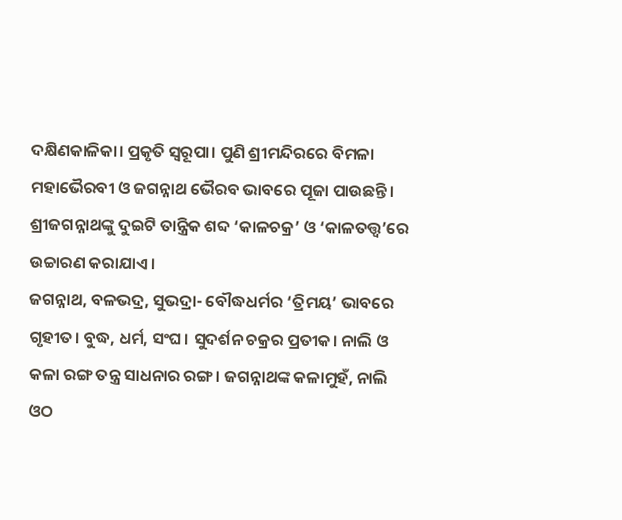ଦକ୍ଷିଣକାଳିକା। ପ୍ରକୃତି ସ୍ବରୂପା। ପୁଣି ଶ୍ରୀମନ୍ଦିରରେ ବିମଳା ମହାଭୈରବୀ ଓ ଜଗନ୍ନାଥ ଭୈରବ ଭାବରେ ପୂଜା ପାଉଛନ୍ତି। ଶ୍ରୀଜଗନ୍ନାଥଙ୍କୁ ଦୁଇଟି ତାନ୍ତ୍ରିକ ଶବ୍ଦ ‘କାଳଚକ୍ର’ ଓ ‘କାଳତତ୍ତ୍ୱ’ରେ ଉଚ୍ଚାରଣ କରାଯାଏ।
ଜଗନ୍ନାଥ, ବଳଭଦ୍ର, ସୁଭଦ୍ରା- ବୌଦ୍ଧଧର୍ମର ‘ତ୍ରିମୟ’ ଭାବରେ ଗୃହୀତ। ବୁଦ୍ଧ, ଧର୍ମ, ସଂଘ। ସୁଦର୍ଶନ ଚକ୍ରର ପ୍ରତୀକ। ନାଲି ଓ କଳା ରଙ୍ଗ ତନ୍ତ୍ର ସାଧନାର ରଙ୍ଗ। ଜଗନ୍ନାଥଙ୍କ କଳାମୁହଁ, ନାଲି ଓଠ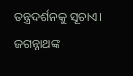ତନ୍ତ୍ରଦର୍ଶନକୁ ସୂଚାଏ। ଜଗନ୍ନାଥଙ୍କ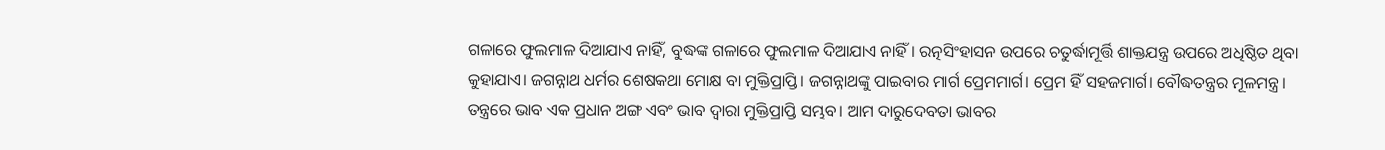ଗଳାରେ ଫୁଲମାଳ ଦିଆଯାଏ ନାହିଁ, ବୁଦ୍ଧଙ୍କ ଗଳାରେ ଫୁଲମାଳ ଦିଆଯାଏ ନାହିଁ। ରତ୍ନସିଂହାସନ ଉପରେ ଚତୁର୍ଦ୍ଧାମୂର୍ତ୍ତି ଶାକ୍ତଯନ୍ତ୍ର ଉପରେ ଅଧିଷ୍ଠିତ ଥିବା କୁହାଯାଏ। ଜଗନ୍ନାଥ ଧର୍ମର ଶେଷକଥା ମୋକ୍ଷ ବା ମୁକ୍ତିପ୍ରାପ୍ତି। ଜଗନ୍ନାଥଙ୍କୁ ପାଇବାର ମାର୍ଗ ପ୍ରେମମାର୍ଗ। ପ୍ରେମ ହିଁ ସହଜମାର୍ଗ। ବୌଦ୍ଧତନ୍ତ୍ରର ମୂଳମନ୍ତ୍ର। ତନ୍ତ୍ରରେ ଭାବ ଏକ ପ୍ରଧାନ ଅଙ୍ଗ ଏବଂ ଭାବ ଦ୍ୱାରା ମୁକ୍ତିପ୍ରାପ୍ତି ସମ୍ଭବ। ଆମ ଦାରୁଦେବତା ଭାବର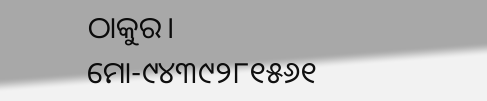ଠାକୁର।
ମୋ-୯୪୩୯୨୮୧୫୬୧